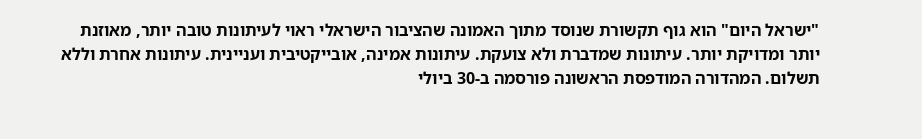"ישראל היום" הוא גוף תקשורת שנוסד מתוך האמונה שהציבור הישראלי ראוי לעיתונות טובה יותר, מאוזנת יותר ומדויקת יותר. עיתונות שמדברת ולא צועקת. עיתונות אמינה, אובייקטיבית ועניינית. עיתונות אחרת וללא תשלום. המהדורה המודפסת הראשונה פורסמה ב-30 ביולי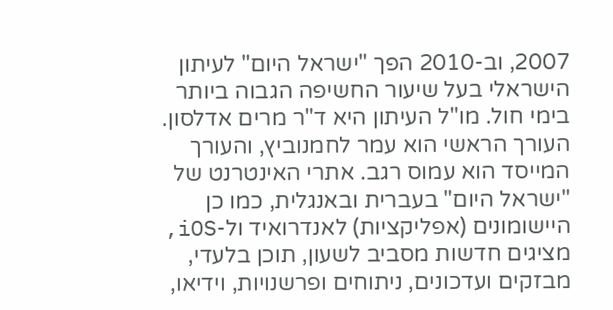2007, וב-2010 הפך "ישראל היום" לעיתון הישראלי בעל שיעור החשיפה הגבוה ביותר בימי חול. מו"ל העיתון היא ד"ר מרים אדלסון. העורך הראשי הוא עמר לחמנוביץ, והעורך המייסד הוא עמוס רגב. אתרי האינטרנט של "ישראל היום" בעברית ובאנגלית, כמו כן היישומונים (אפליקציות) לאנדרואיד ול-iOS, מציגים חדשות מסביב לשעון, תוכן בלעדי, מבזקים ועדכונים, ניתוחים ופרשנויות, וידיאו,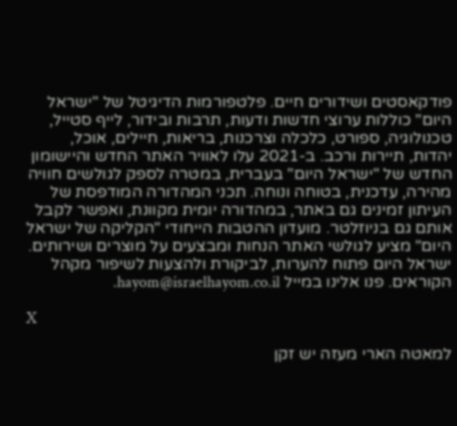פודקאסטים ושידורים חיים. פלטפורמות הדיגיטל של "ישראל היום" כוללות ערוצי חדשות ודעות, תרבות ובידור, לייף סטייל, טכנולוגיה, ספורט, כלכלה וצרכנות, בריאות, חיילים, אוכל, יהדות, תיירות ורכב. ב-2021 עלו לאוויר האתר החדש והיישומון החדש של "ישראל היום" בעברית, במטרה לספק לגולשים חוויה מהירה, עדכנית, בטוחה ונוחה. תכני המהדורה המודפסת של העיתון זמינים גם באתר, במהדורה יומית מקוונת, ואפשר לקבל אותם גם בניוזלטר. מועדון ההטבות הייחודי "הקליקה של ישראל היום" מציע לגולשי האתר הנחות ומבצעים על מוצרים ושירותים. ישראל היום פתוח להערות, לביקורת ולהצעות לשיפור מקהל הקוראים. פנו אלינו במייל hayom@israelhayom.co.il.

X

למאטה הארי מעזה יש זקן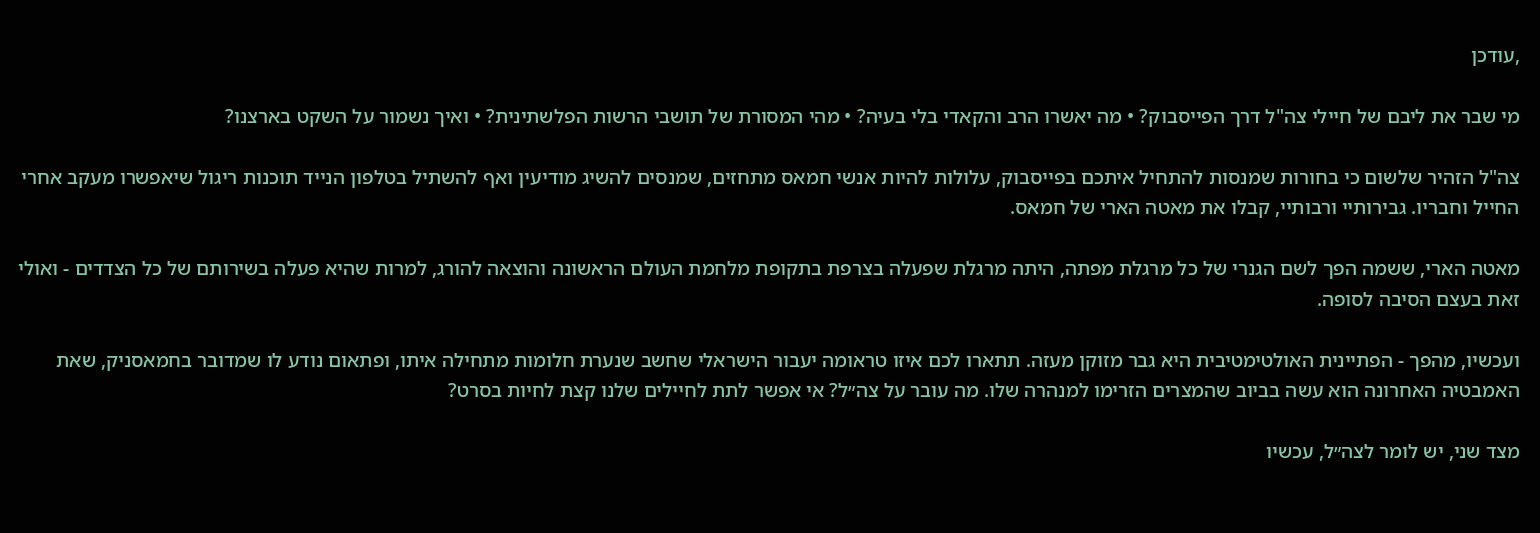,עודכן

מי שבר את ליבם של חיילי צה"ל דרך הפייסבוק? • מה יאשרו הרב והקאדי בלי בעיה? • מהי המסורת של תושבי הרשות הפלשתינית? • ואיך נשמור על השקט בארצנו?

צה"ל הזהיר שלשום כי בחורות שמנסות להתחיל איתכם בפייסבוק, עלולות להיות אנשי חמאס מתחזים, שמנסים להשיג מודיעין ואף להשתיל בטלפון הנייד תוכנות ריגול שיאפשרו מעקב אחרי החייל וחבריו. גבירותיי ורבותיי, קבלו את מאטה הארי של חמאס.

מאטה הארי, ששמה הפך לשם הגנרי של כל מרגלת מפתה, היתה מרגלת שפעלה בצרפת בתקופת מלחמת העולם הראשונה והוצאה להורג, למרות שהיא פעלה בשירותם של כל הצדדים - ואולי זאת בעצם הסיבה לסופה.

ועכשיו, מהפך - הפתיינית האולטימטיבית היא גבר מזוקן מעזה. תתארו לכם איזו טראומה יעבור הישראלי שחשב שנערת חלומות מתחילה איתו, ופתאום נודע לו שמדובר בחמאסניק, שאת האמבטיה האחרונה הוא עשה בביוב שהמצרים הזרימו למנהרה שלו. מה עובר על צה״ל? אי אפשר לתת לחיילים שלנו קצת לחיות בסרט?

מצד שני, יש לומר לצה״ל, עכשיו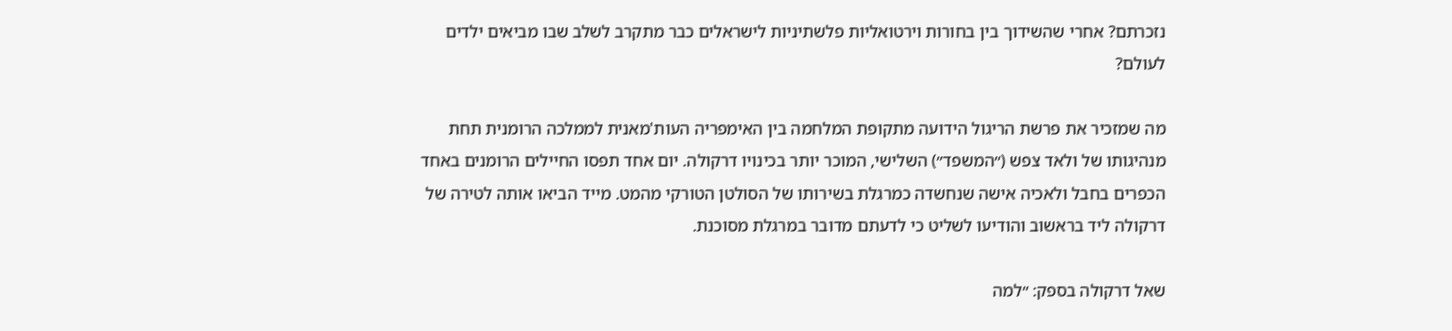נזכרתם? אחרי שהשידוך בין בחורות וירטואליות פלשתיניות לישראלים כבר מתקרב לשלב שבו מביאים ילדים לעולם?

מה שמזכיר את פרשת הריגול הידועה מתקופת המלחמה בין האימפריה העות'מאנית לממלכה הרומנית תחת מנהיגותו של ולאד צפש (״המשפד״) השלישי, המוכר יותר בכינויו דרקולה. יום אחד תפסו החיילים הרומנים באחד הכפרים בחבל ולאכיה אישה שנחשדה כמרגלת בשירותו של הסולטן הטורקי מהמט. מייד הביאו אותה לטירה של דרקולה ליד בראשוב והודיעו לשליט כי לדעתם מדובר במרגלת מסוכנת.

שאל דרקולה בספק: ״למה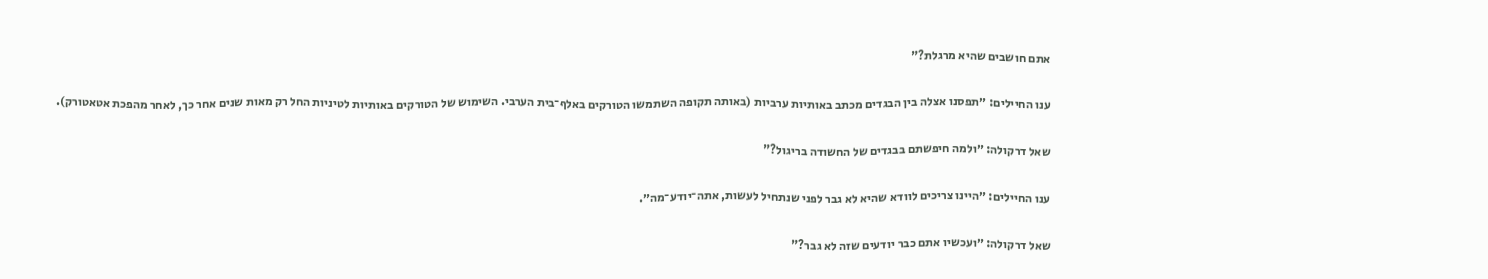אתם חושבים שהיא מרגלת?"

ענו החיילים: ״תפסנו אצלה בין הבגדים מכתב באותיות ערביות (באותה תקופה השתמשו הטורקים באלף־בית הערבי. השימוש של הטורקים באותיות לטיניות החל רק מאות שנים אחר כך, לאחר מהפכת אטאטורק).

שאל דרקולה: ״ולמה חיפשתם בבגדים של החשודה בריגול?"

ענו החיילים: ״היינו צריכים לוודא שהיא לא גבר לפני שנתחיל לעשות, אתה־יודע־מה״.

שאל דרקולה: ״ועכשיו אתם כבר יודעים שזה לא גבר?"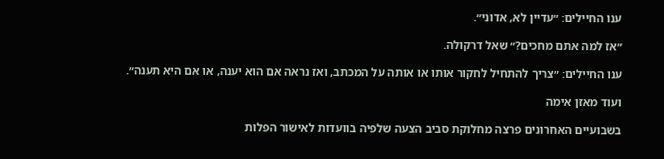ענו החיילים: ״עדיין לא, אדוני״.

״אז למה אתם מחכים?״ שאל דרקולה.

ענו החיילים: ״צריך להתחיל לחקור אותו או אותה על המכתב, ואז נראה אם הוא יענה, או אם היא תענה״.

ועוד מאזן אימה

בשבועיים האחרונים פרצה מחלוקת סביב הצעה שלפיה בוועדות לאישור הפלות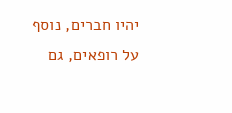יהיו חברים, נוסף על רופאים, גם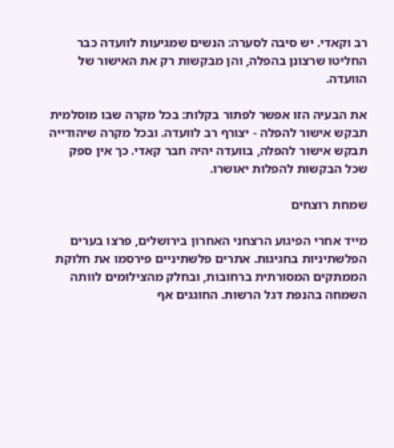רב וקאדי. יש סיבה לסערה: הנשים שמגיעות לוועדה כבר החליטו שרצונן בהפלה, והן מבקשות רק את האישור של הוועדה.

את הבעיה הזו אפשר לפתור בקלות: בכל מקרה שבו מוסלמית תבקש אישור להפלה - יצורף רב לוועדה. ובכל מקרה שיהודייה תבקש אישור להפלה, בוועדה יהיה חבר קאדי. כך אין ספק שכל הבקשות להפלות יאושרו.

שמחת רוצחים

מייד אחרי הפיגוע הרצחני האחרון בירושלים, פרצו בערים הפלשתיניות בחגיגות. אתרים פלשתיניים פירסמו את חלוקת הממתקים המסורתית ברחובות, ובחלק מהצילומים לוותה השמחה בהנפת דגל הרשות. החוגגים אף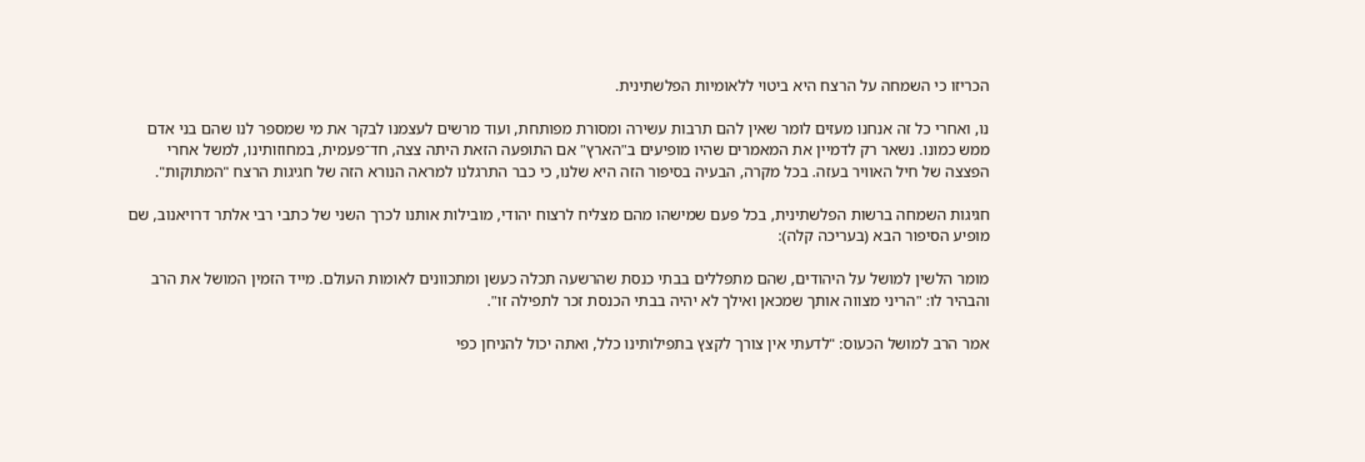הכריזו כי השמחה על הרצח היא ביטוי ללאומיות הפלשתינית.

נו, ואחרי כל זה אנחנו מעזים לומר שאין להם תרבות עשירה ומסורת מפותחת, ועוד מרשים לעצמנו לבקר את מי שמספר לנו שהם בני אדם ממש כמונו. נשאר רק לדמיין את המאמרים שהיו מופיעים ב"הארץ" אם התופעה הזאת היתה צצה, חד־פעמית, במחוזותינו, למשל אחרי הפצצה של חיל האוויר בעזה. בכל מקרה, הבעיה בסיפור הזה היא שלנו, כי כבר התרגלנו למראה הנורא הזה של חגיגות הרצח "המתוקות".

חגיגות השמחה ברשות הפלשתינית, בכל פעם שמישהו מהם מצליח לרצוח יהודי, מובילות אותנו לכרך השני של כתבי רבי אלתר דרויאנוב, שם מופיע הסיפור הבא (בעריכה קלה):

מומר הלשין למושל על היהודים, שהם מתפללים בבתי כנסת שהרשעה תכלה כעשן ומתכוונים לאומות העולם. מייד הזמין המושל את הרב והבהיר לו: "הריני מצווה אותך שמכאן ואילך לא יהיה בבתי הכנסת זכר לתפילה זו".

אמר הרב למושל הכעוס: "לדעתי אין צורך לקצץ בתפילותינו כלל, ואתה יכול להניחן כפי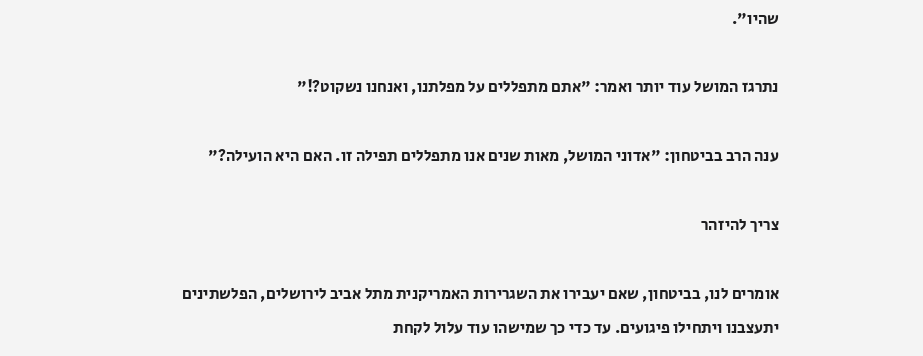שהיו".

נתרגז המושל עוד יותר ואמר: "אתם מתפללים על מפלתנו, ואנחנו נשקוט?!"

ענה הרב בביטחון: "אדוני המושל, מאות שנים אנו מתפללים תפילה זו. האם היא הועילה?"

צריך להיזהר

אומרים לנו, בביטחון, שאם יעבירו את השגרירות האמריקנית מתל אביב לירושלים, הפלשתינים יתעצבנו ויתחילו פיגועים. עד כדי כך שמישהו עוד עלול לקחת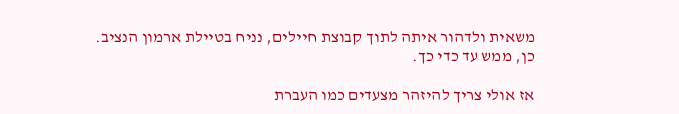משאית ולדהור איתה לתוך קבוצת חיילים, נניח בטיילת ארמון הנציב. כן, ממש עד כדי כך.

אז אולי צריך להיזהר מצעדים כמו העברת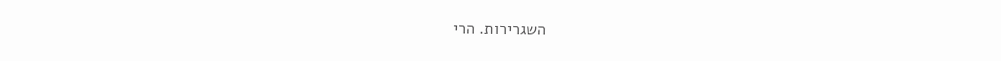השגרירות. הרי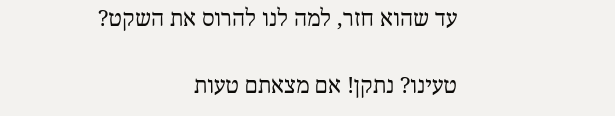עד שהוא חזר, למה לנו להרוס את השקט?

טעינו? נתקן! אם מצאתם טעות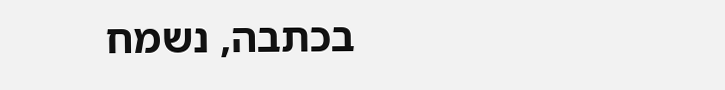בכתבה, נשמח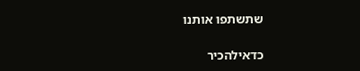שתשתפו אותנו

כדאילהכיר